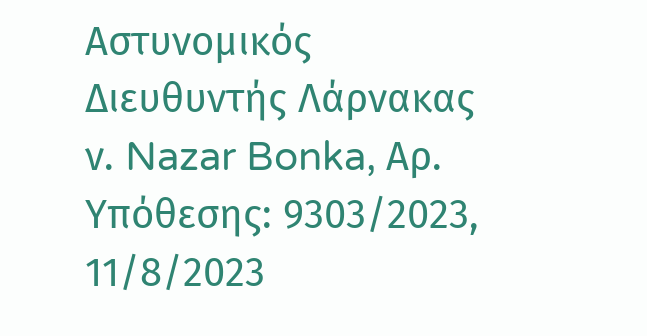Αστυνομικός Διευθυντής Λάρνακας ν. Nazar Bonka, Αρ. Υπόθεσης: 9303/2023, 11/8/2023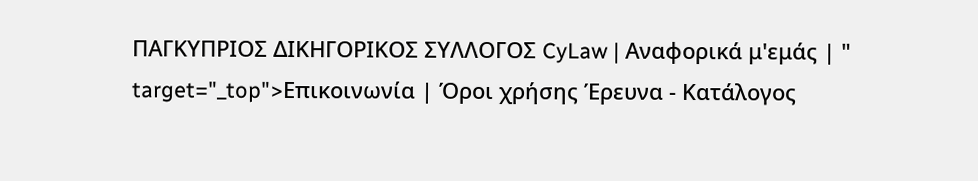ΠΑΓΚΥΠΡΙΟΣ ΔΙΚΗΓΟΡΙΚΟΣ ΣΥΛΛΟΓΟΣ CyLaw | Αναφορικά μ'εμάς | " target="_top">Επικοινωνία | Όροι χρήσης Έρευνα - Κατάλογος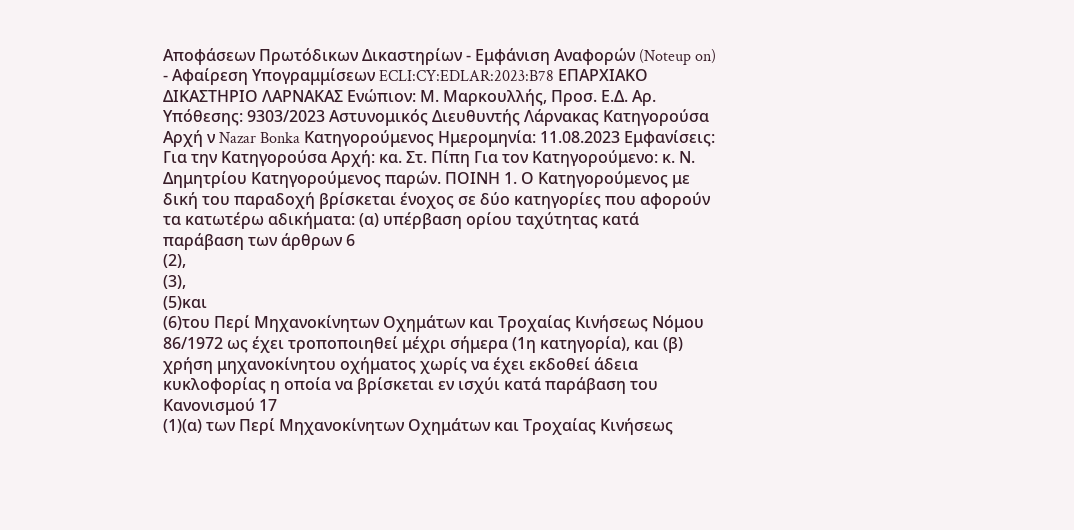Αποφάσεων Πρωτόδικων Δικαστηρίων - Εμφάνιση Αναφορών (Noteup on) - Αφαίρεση Υπογραμμίσεων ECLI:CY:EDLAR:2023:B78 ΕΠΑΡΧΙΑΚΟ ΔΙΚΑΣΤΗΡΙΟ ΛΑΡΝΑΚΑΣ Ενώπιον: Μ. Μαρκουλλής, Προσ. Ε.Δ. Αρ. Υπόθεσης: 9303/2023 Αστυνομικός Διευθυντής Λάρνακας Κατηγορούσα Αρχή ν Nazar Bonka Κατηγορούμενος Ημερομηνία: 11.08.2023 Εμφανίσεις: Για την Κατηγορούσα Αρχή: κα. Στ. Πίπη Για τον Κατηγορούμενο: κ. Ν. Δημητρίου Κατηγορούμενος παρών. ΠΟΙΝΗ 1. Ο Κατηγορούμενος με δική του παραδοχή βρίσκεται ένοχος σε δύο κατηγορίες που αφορούν τα κατωτέρω αδικήματα: (α) υπέρβαση ορίου ταχύτητας κατά παράβαση των άρθρων 6
(2),
(3),
(5)και
(6)του Περί Μηχανοκίνητων Οχημάτων και Τροχαίας Κινήσεως Νόμου 86/1972 ως έχει τροποποιηθεί μέχρι σήμερα (1η κατηγορία), και (β) χρήση μηχανοκίνητου οχήματος χωρίς να έχει εκδοθεί άδεια κυκλοφορίας η οποία να βρίσκεται εν ισχύι κατά παράβαση του Κανονισμού 17
(1)(α) των Περί Μηχανοκίνητων Οχημάτων και Τροχαίας Κινήσεως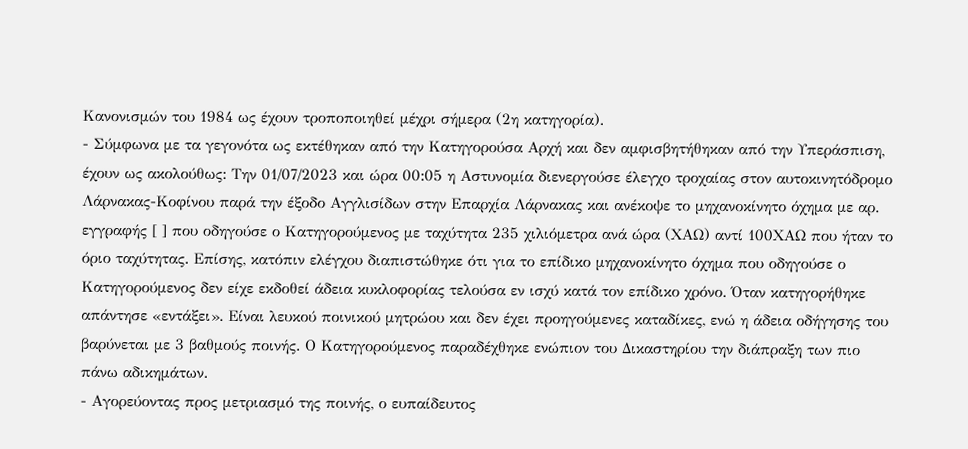Κανονισμών του 1984 ως έχουν τροποποιηθεί μέχρι σήμερα (2η κατηγορία).
- Σύμφωνα με τα γεγονότα ως εκτέθηκαν από την Κατηγορούσα Αρχή και δεν αμφισβητήθηκαν από την Υπεράσπιση, έχουν ως ακολούθως: Την 01/07/2023 και ώρα 00:05 η Αστυνομία διενεργούσε έλεγχο τροχαίας στον αυτοκινητόδρομο Λάρνακας-Κοφίνου παρά την έξοδο Αγγλισίδων στην Επαρχία Λάρνακας και ανέκοψε το μηχανοκίνητο όχημα με αρ. εγγραφής [ ] που οδηγούσε ο Κατηγορούμενος με ταχύτητα 235 χιλιόμετρα ανά ώρα (ΧΑΩ) αντί 100ΧΑΩ που ήταν το όριο ταχύτητας. Επίσης, κατόπιν ελέγχου διαπιστώθηκε ότι για το επίδικο μηχανοκίνητο όχημα που οδηγούσε ο Κατηγορούμενος δεν είχε εκδοθεί άδεια κυκλοφορίας τελούσα εν ισχύ κατά τον επίδικο χρόνο. Όταν κατηγορήθηκε απάντησε «εντάξει». Είναι λευκού ποινικού μητρώου και δεν έχει προηγούμενες καταδίκες, ενώ η άδεια οδήγησης του βαρύνεται με 3 βαθμούς ποινής. Ο Κατηγορούμενος παραδέχθηκε ενώπιον του Δικαστηρίου την διάπραξη των πιο πάνω αδικημάτων.
- Αγορεύοντας προς μετριασμό της ποινής, ο ευπαίδευτος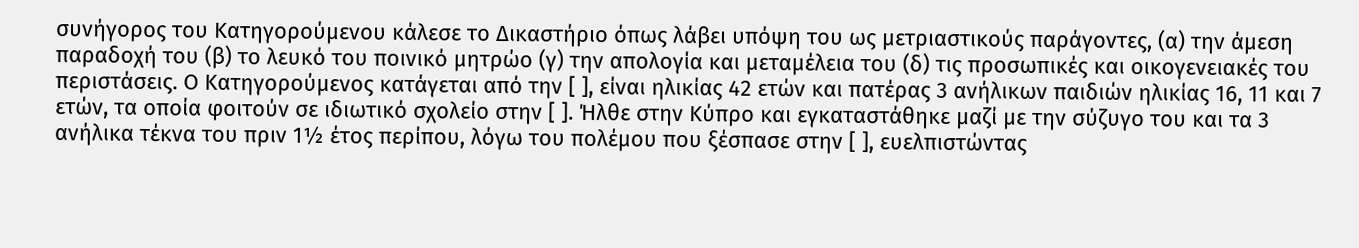συνήγορος του Κατηγορούμενου κάλεσε το Δικαστήριο όπως λάβει υπόψη του ως μετριαστικούς παράγοντες, (α) την άμεση παραδοχή του (β) το λευκό του ποινικό μητρώο (γ) την απολογία και μεταμέλεια του (δ) τις προσωπικές και οικογενειακές του περιστάσεις. Ο Κατηγορούμενος κατάγεται από την [ ], είναι ηλικίας 42 ετών και πατέρας 3 ανήλικων παιδιών ηλικίας 16, 11 και 7 ετών, τα οποία φοιτούν σε ιδιωτικό σχολείο στην [ ]. Ήλθε στην Κύπρο και εγκαταστάθηκε μαζί με την σύζυγο του και τα 3 ανήλικα τέκνα του πριν 1½ έτος περίπου, λόγω του πολέμου που ξέσπασε στην [ ], ευελπιστώντας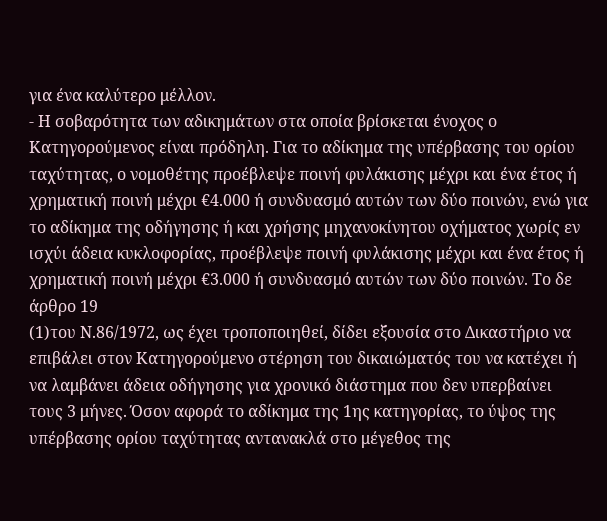για ένα καλύτερο μέλλον.
- Η σοβαρότητα των αδικημάτων στα οποία βρίσκεται ένοχος ο Κατηγορούμενος είναι πρόδηλη. Για το αδίκημα της υπέρβασης του ορίου ταχύτητας, ο νομοθέτης προέβλεψε ποινή φυλάκισης μέχρι και ένα έτος ή χρηματική ποινή μέχρι €4.000 ή συνδυασμό αυτών των δύο ποινών, ενώ για το αδίκημα της οδήγησης ή και χρήσης μηχανοκίνητου οχήματος χωρίς εν ισχύι άδεια κυκλοφορίας, προέβλεψε ποινή φυλάκισης μέχρι και ένα έτος ή χρηματική ποινή μέχρι €3.000 ή συνδυασμό αυτών των δύο ποινών. Το δε άρθρο 19
(1)του Ν.86/1972, ως έχει τροποποιηθεί, δίδει εξουσία στο Δικαστήριο να επιβάλει στον Κατηγορούμενο στέρηση του δικαιώματός του να κατέχει ή να λαμβάνει άδεια οδήγησης για χρονικό διάστημα που δεν υπερβαίνει τους 3 μήνες. Όσον αφορά το αδίκημα της 1ης κατηγορίας, το ύψος της υπέρβασης ορίου ταχύτητας αντανακλά στο μέγεθος της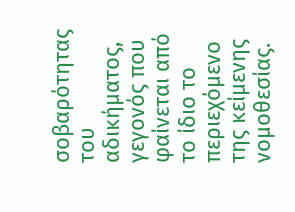σοβαρότητας του αδικήματος, γεγονός που φαίνεται από το ίδιο το περιεχόμενο της κείμενης νομοθεσίας.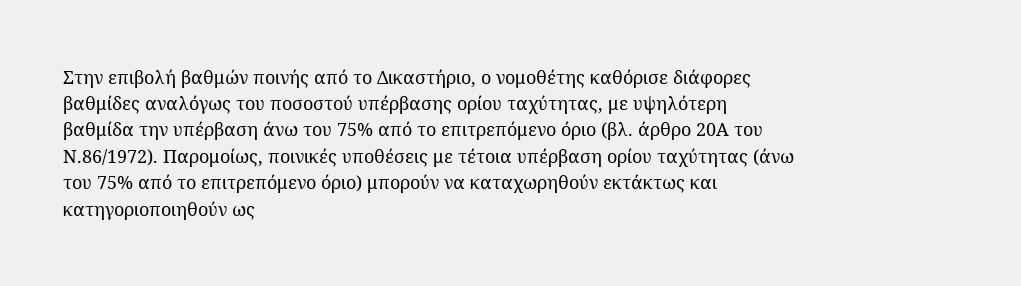Στην επιβολή βαθμών ποινής από το Δικαστήριο, ο νομοθέτης καθόρισε διάφορες βαθμίδες αναλόγως του ποσοστού υπέρβασης ορίου ταχύτητας, με υψηλότερη βαθμίδα την υπέρβαση άνω του 75% από το επιτρεπόμενο όριο (βλ. άρθρο 20Α του Ν.86/1972). Παρομοίως, ποινικές υποθέσεις με τέτοια υπέρβαση ορίου ταχύτητας (άνω του 75% από το επιτρεπόμενο όριο) μπορούν να καταχωρηθούν εκτάκτως και κατηγοριοποιηθούν ως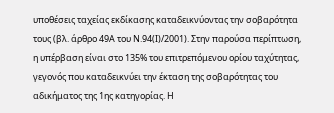υποθέσεις ταχείας εκδίκασης καταδεικνύοντας την σοβαρότητα τους (βλ. άρθρο 49Α του Ν.94(Ι)/2001). Στην παρούσα περίπτωση, η υπέρβαση είναι στο 135% του επιτρεπόμενου ορίου ταχύτητας, γεγονός που καταδεικνύει την έκταση της σοβαρότητας του αδικήματος της 1ης κατηγορίας. Η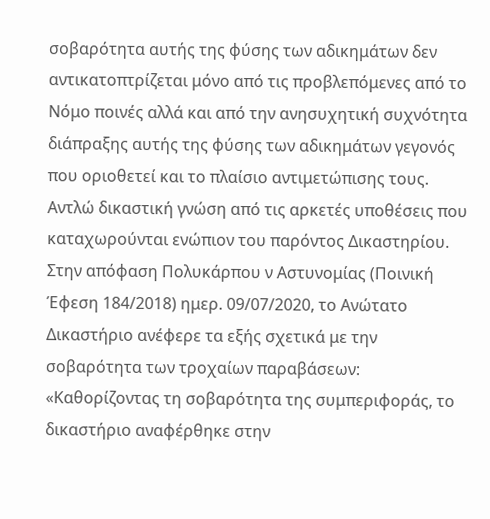σοβαρότητα αυτής της φύσης των αδικημάτων δεν αντικατοπτρίζεται μόνο από τις προβλεπόμενες από το Νόμο ποινές αλλά και από την ανησυχητική συχνότητα διάπραξης αυτής της φύσης των αδικημάτων γεγονός που οριοθετεί και το πλαίσιο αντιμετώπισης τους. Αντλώ δικαστική γνώση από τις αρκετές υποθέσεις που καταχωρούνται ενώπιον του παρόντος Δικαστηρίου. Στην απόφαση Πολυκάρπου ν Αστυνομίας (Ποινική Έφεση 184/2018) ημερ. 09/07/2020, το Ανώτατο Δικαστήριο ανέφερε τα εξής σχετικά με την σοβαρότητα των τροχαίων παραβάσεων: «Καθορίζοντας τη σοβαρότητα της συμπεριφοράς, το δικαστήριο αναφέρθηκε στην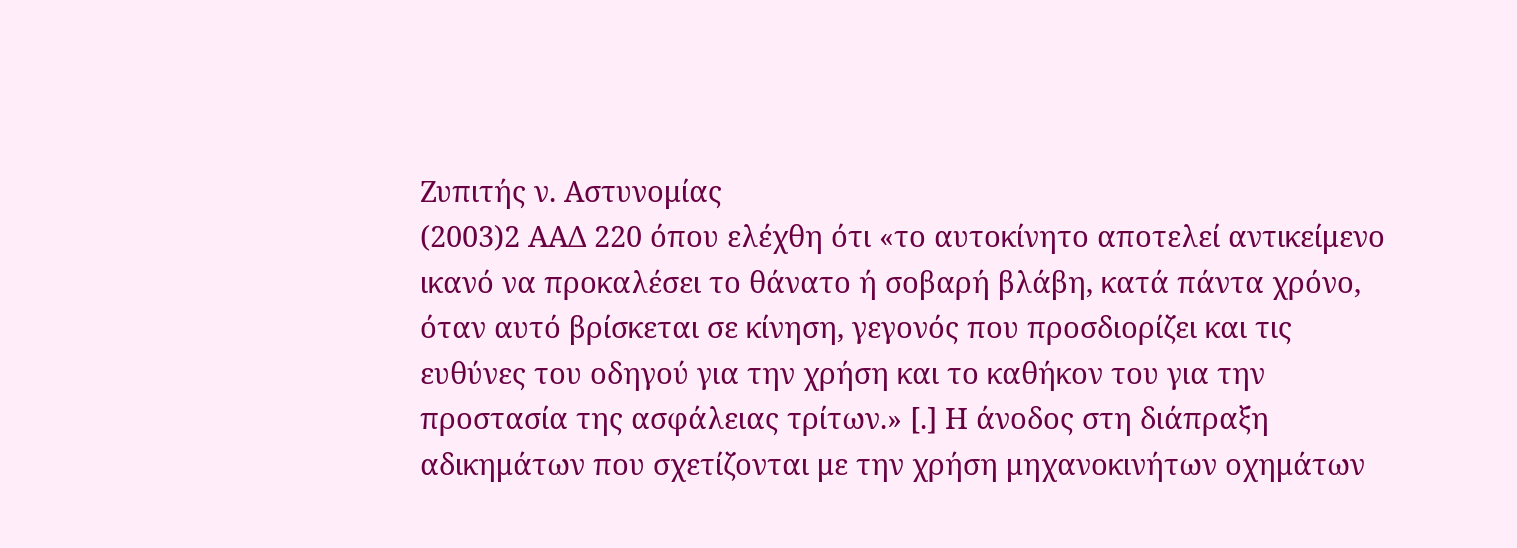Ζυπιτής ν. Αστυνομίας
(2003)2 ΑΑΔ 220 όπου ελέχθη ότι «το αυτοκίνητο αποτελεί αντικείμενο ικανό να προκαλέσει το θάνατο ή σοβαρή βλάβη, κατά πάντα χρόνο, όταν αυτό βρίσκεται σε κίνηση, γεγονός που προσδιορίζει και τις ευθύνες του οδηγού για την χρήση και το καθήκον του για την προστασία της ασφάλειας τρίτων.» [.] Η άνοδος στη διάπραξη αδικημάτων που σχετίζονται με την χρήση μηχανοκινήτων οχημάτων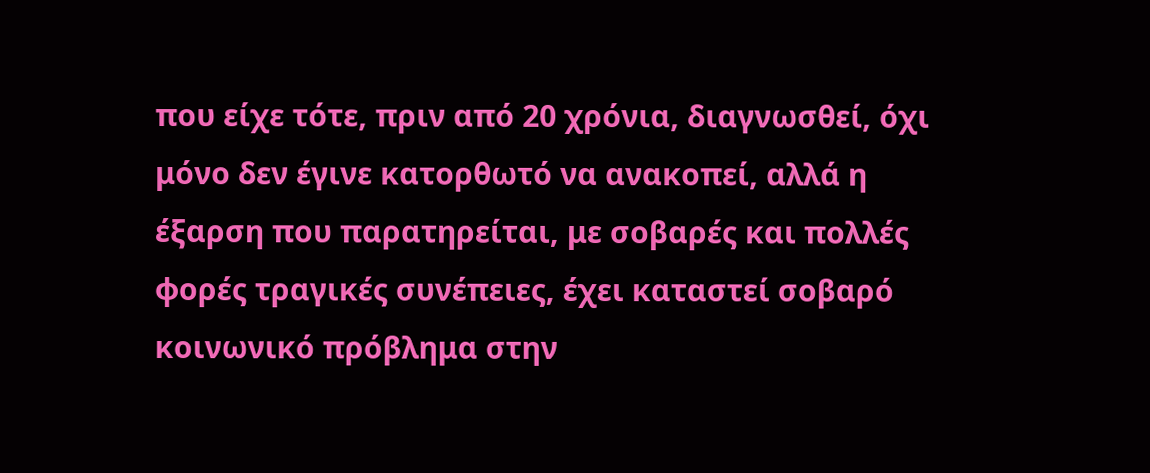που είχε τότε, πριν από 20 χρόνια, διαγνωσθεί, όχι μόνο δεν έγινε κατορθωτό να ανακοπεί, αλλά η έξαρση που παρατηρείται, με σοβαρές και πολλές φορές τραγικές συνέπειες, έχει καταστεί σοβαρό κοινωνικό πρόβλημα στην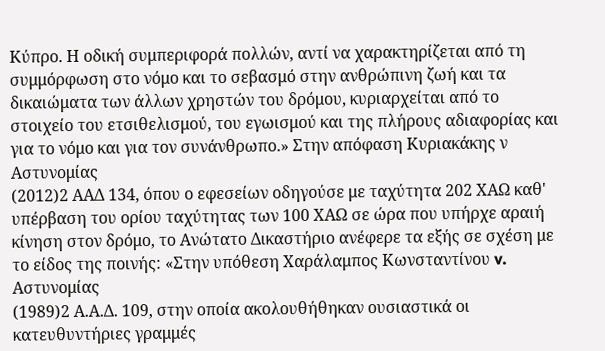Κύπρο. Η οδική συμπεριφορά πολλών, αντί να χαρακτηρίζεται από τη συμμόρφωση στο νόμο και το σεβασμό στην ανθρώπινη ζωή και τα δικαιώματα των άλλων χρηστών του δρόμου, κυριαρχείται από το στοιχείο του ετσιθελισμού, του εγωισμού και της πλήρους αδιαφορίας και για το νόμο και για τον συνάνθρωπο.» Στην απόφαση Κυριακάκης ν Αστυνομίας
(2012)2 ΑΑΔ 134, όπου ο εφεσείων οδηγούσε με ταχύτητα 202 ΧΑΩ καθ' υπέρβαση του ορίου ταχύτητας των 100 ΧΑΩ σε ώρα που υπήρχε αραιή κίνηση στον δρόμο, το Ανώτατο Δικαστήριο ανέφερε τα εξής σε σχέση με το είδος της ποινής: «Στην υπόθεση Χαράλαμπος Κωνσταντίνου v. Αστυνομίας
(1989)2 Α.Α.Δ. 109, στην οποία ακολουθήθηκαν ουσιαστικά οι κατευθυντήριες γραμμές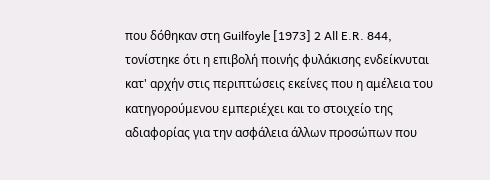που δόθηκαν στη Guilfoyle [1973] 2 All E.R. 844, τονίστηκε ότι η επιβολή ποινής φυλάκισης ενδείκνυται κατ' αρχήν στις περιπτώσεις εκείνες που η αμέλεια του κατηγορούμενου εμπεριέχει και το στοιχείο της αδιαφορίας για την ασφάλεια άλλων προσώπων που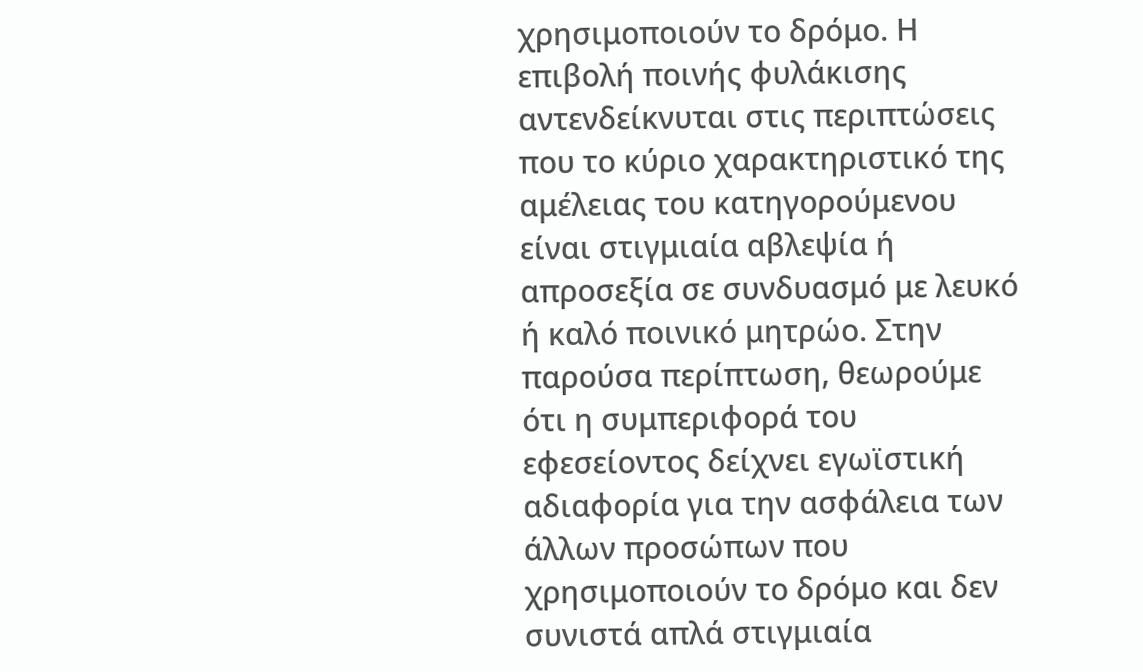χρησιμοποιούν το δρόμο. Η επιβολή ποινής φυλάκισης αντενδείκνυται στις περιπτώσεις που το κύριο χαρακτηριστικό της αμέλειας του κατηγορούμενου είναι στιγμιαία αβλεψία ή απροσεξία σε συνδυασμό με λευκό ή καλό ποινικό μητρώο. Στην παρούσα περίπτωση, θεωρούμε ότι η συμπεριφορά του εφεσείοντος δείχνει εγωϊστική αδιαφορία για την ασφάλεια των άλλων προσώπων που χρησιμοποιούν το δρόμο και δεν συνιστά απλά στιγμιαία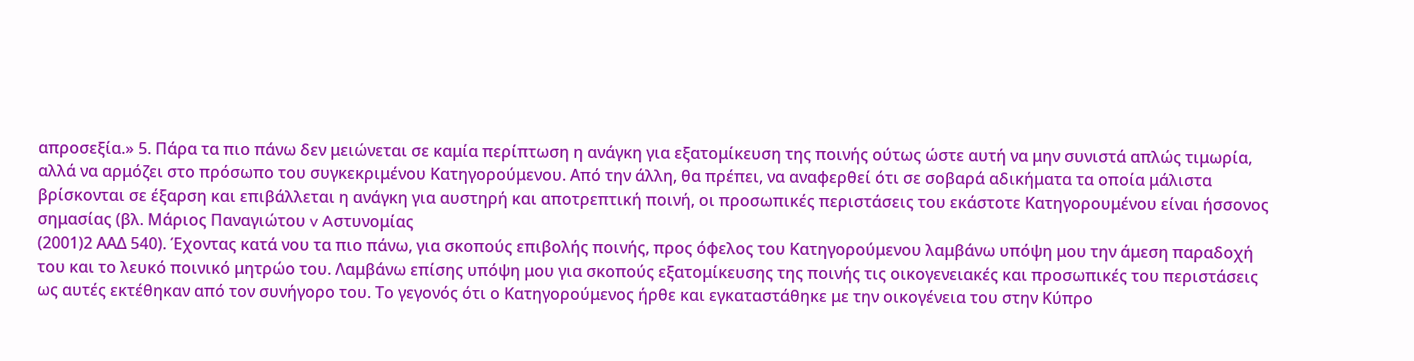απροσεξία.» 5. Πάρα τα πιο πάνω δεν μειώνεται σε καμία περίπτωση η ανάγκη για εξατομίκευση της ποινής ούτως ώστε αυτή να μην συνιστά απλώς τιμωρία, αλλά να αρμόζει στο πρόσωπο του συγκεκριμένου Κατηγορούμενου. Από την άλλη, θα πρέπει, να αναφερθεί ότι σε σοβαρά αδικήματα τα οποία μάλιστα βρίσκονται σε έξαρση και επιβάλλεται η ανάγκη για αυστηρή και αποτρεπτική ποινή, οι προσωπικές περιστάσεις του εκάστοτε Κατηγορουμένου είναι ήσσονος σημασίας (βλ. Μάριος Παναγιώτου v Aστυνομίας
(2001)2 ΑΑΔ 540). Έχοντας κατά νου τα πιο πάνω, για σκοπούς επιβολής ποινής, προς όφελος του Κατηγορούμενου λαμβάνω υπόψη μου την άμεση παραδοχή του και το λευκό ποινικό μητρώο του. Λαμβάνω επίσης υπόψη μου για σκοπούς εξατομίκευσης της ποινής τις οικογενειακές και προσωπικές του περιστάσεις ως αυτές εκτέθηκαν από τον συνήγορο του. Το γεγονός ότι ο Κατηγορούμενος ήρθε και εγκαταστάθηκε με την οικογένεια του στην Κύπρο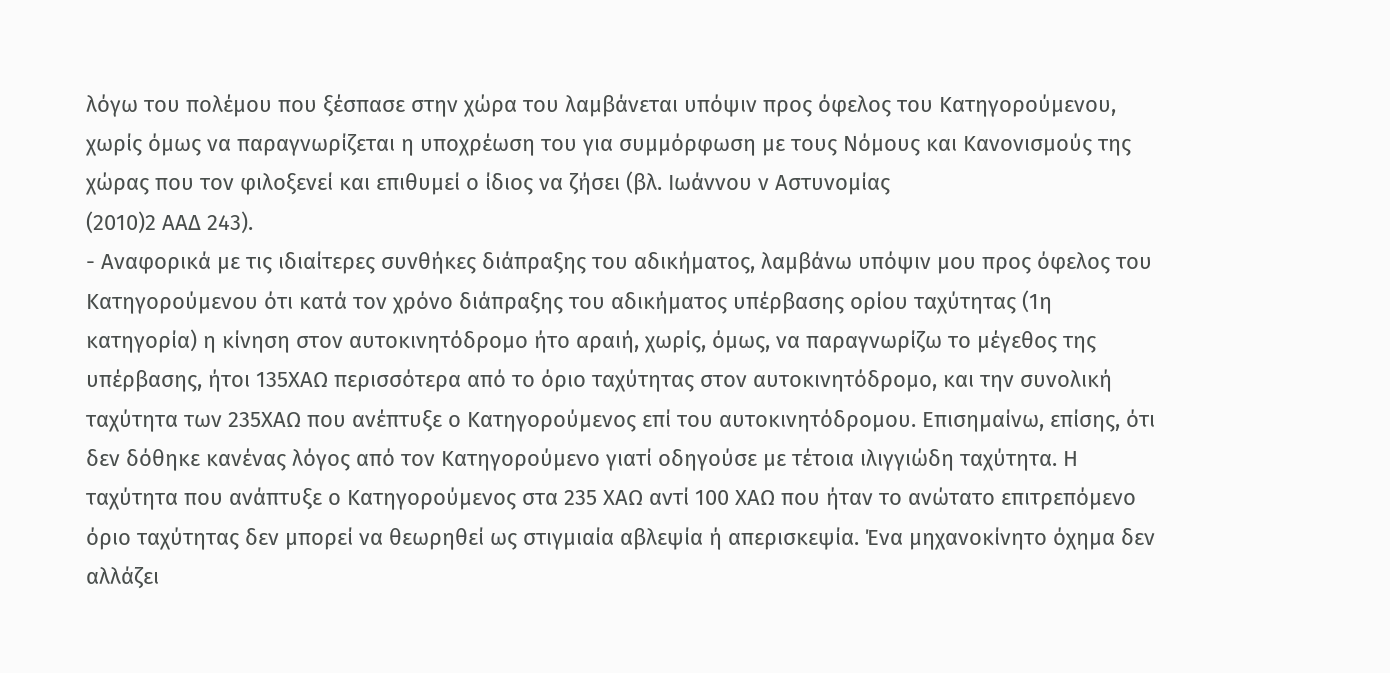λόγω του πολέμου που ξέσπασε στην χώρα του λαμβάνεται υπόψιν προς όφελος του Κατηγορούμενου, χωρίς όμως να παραγνωρίζεται η υποχρέωση του για συμμόρφωση με τους Νόμους και Κανονισμούς της χώρας που τον φιλοξενεί και επιθυμεί ο ίδιος να ζήσει (βλ. Ιωάννου ν Αστυνομίας
(2010)2 ΑΑΔ 243).
- Αναφορικά με τις ιδιαίτερες συνθήκες διάπραξης του αδικήματος, λαμβάνω υπόψιν μου προς όφελος του Κατηγορούμενου ότι κατά τον χρόνο διάπραξης του αδικήματος υπέρβασης ορίου ταχύτητας (1η κατηγορία) η κίνηση στον αυτοκινητόδρομο ήτο αραιή, χωρίς, όμως, να παραγνωρίζω το μέγεθος της υπέρβασης, ήτοι 135ΧΑΩ περισσότερα από το όριο ταχύτητας στον αυτοκινητόδρομο, και την συνολική ταχύτητα των 235ΧΑΩ που ανέπτυξε ο Κατηγορούμενος επί του αυτοκινητόδρομου. Επισημαίνω, επίσης, ότι δεν δόθηκε κανένας λόγος από τον Κατηγορούμενο γιατί οδηγούσε με τέτοια ιλιγγιώδη ταχύτητα. Η ταχύτητα που ανάπτυξε ο Κατηγορούμενος στα 235 ΧΑΩ αντί 100 ΧΑΩ που ήταν το ανώτατο επιτρεπόμενο όριο ταχύτητας δεν μπορεί να θεωρηθεί ως στιγμιαία αβλεψία ή απερισκεψία. Ένα μηχανοκίνητο όχημα δεν αλλάζει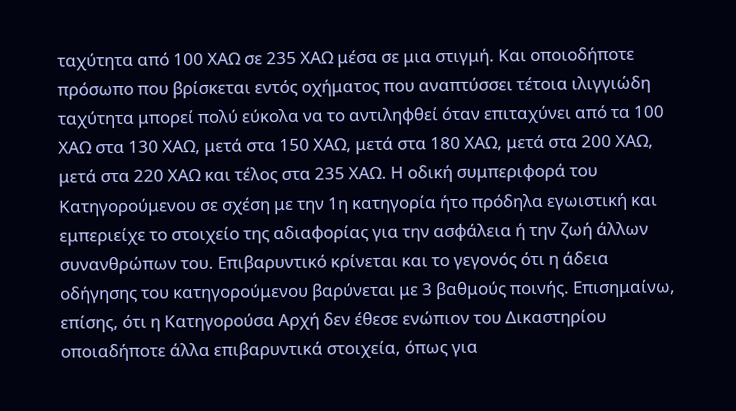ταχύτητα από 100 ΧΑΩ σε 235 ΧΑΩ μέσα σε μια στιγμή. Και οποιοδήποτε πρόσωπο που βρίσκεται εντός οχήματος που αναπτύσσει τέτοια ιλιγγιώδη ταχύτητα μπορεί πολύ εύκολα να το αντιληφθεί όταν επιταχύνει από τα 100 ΧΑΩ στα 130 ΧΑΩ, μετά στα 150 ΧΑΩ, μετά στα 180 ΧΑΩ, μετά στα 200 ΧΑΩ, μετά στα 220 ΧΑΩ και τέλος στα 235 ΧΑΩ. Η οδική συμπεριφορά του Κατηγορούμενου σε σχέση με την 1η κατηγορία ήτο πρόδηλα εγωιστική και εμπεριείχε το στοιχείο της αδιαφορίας για την ασφάλεια ή την ζωή άλλων συνανθρώπων του. Επιβαρυντικό κρίνεται και το γεγονός ότι η άδεια οδήγησης του κατηγορούμενου βαρύνεται με 3 βαθμούς ποινής. Επισημαίνω, επίσης, ότι η Κατηγορούσα Αρχή δεν έθεσε ενώπιον του Δικαστηρίου οποιαδήποτε άλλα επιβαρυντικά στοιχεία, όπως για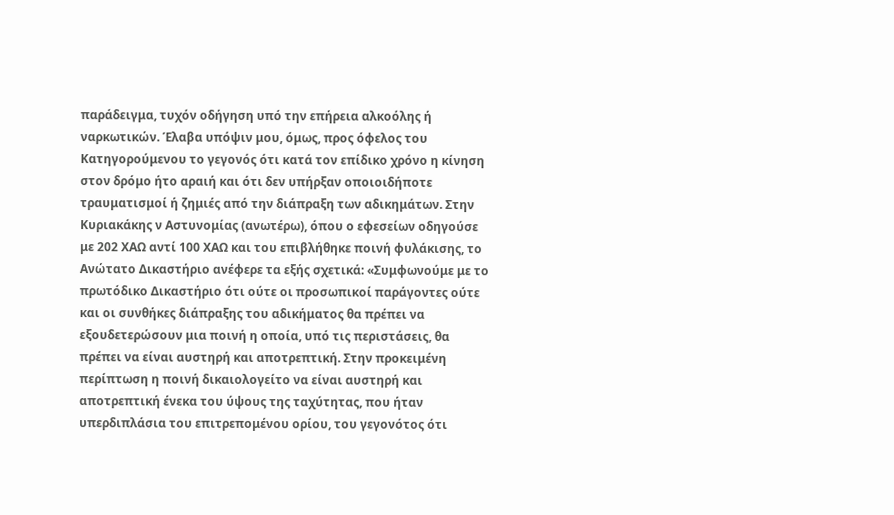παράδειγμα, τυχόν οδήγηση υπό την επήρεια αλκοόλης ή ναρκωτικών. Έλαβα υπόψιν μου, όμως, προς όφελος του Κατηγορούμενου το γεγονός ότι κατά τον επίδικο χρόνο η κίνηση στον δρόμο ήτο αραιή και ότι δεν υπήρξαν οποιοιδήποτε τραυματισμοί ή ζημιές από την διάπραξη των αδικημάτων. Στην Κυριακάκης ν Αστυνομίας (ανωτέρω), όπου ο εφεσείων οδηγούσε με 202 ΧΑΩ αντί 100 ΧΑΩ και του επιβλήθηκε ποινή φυλάκισης, το Ανώτατο Δικαστήριο ανέφερε τα εξής σχετικά: «Συμφωνούμε με το πρωτόδικο Δικαστήριο ότι ούτε οι προσωπικοί παράγοντες ούτε και οι συνθήκες διάπραξης του αδικήματος θα πρέπει να εξουδετερώσουν μια ποινή η οποία, υπό τις περιστάσεις, θα πρέπει να είναι αυστηρή και αποτρεπτική. Στην προκειμένη περίπτωση η ποινή δικαιολογείτο να είναι αυστηρή και αποτρεπτική ένεκα του ύψους της ταχύτητας, που ήταν υπερδιπλάσια του επιτρεπομένου ορίου, του γεγονότος ότι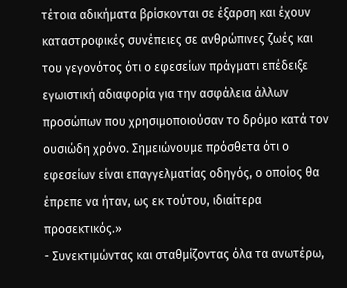τέτοια αδικήματα βρίσκονται σε έξαρση και έχουν καταστροφικές συνέπειες σε ανθρώπινες ζωές και του γεγονότος ότι ο εφεσείων πράγματι επέδειξε εγωιστική αδιαφορία για την ασφάλεια άλλων προσώπων που χρησιμοποιούσαν το δρόμο κατά τον ουσιώδη χρόνο. Σημειώνουμε πρόσθετα ότι ο εφεσείων είναι επαγγελματίας οδηγός, ο οποίος θα έπρεπε να ήταν, ως εκ τούτου, ιδιαίτερα προσεκτικός.»
- Συνεκτιμώντας και σταθμίζοντας όλα τα ανωτέρω,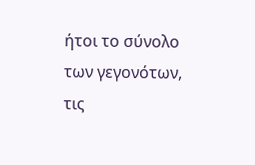ήτοι το σύνολο των γεγονότων, τις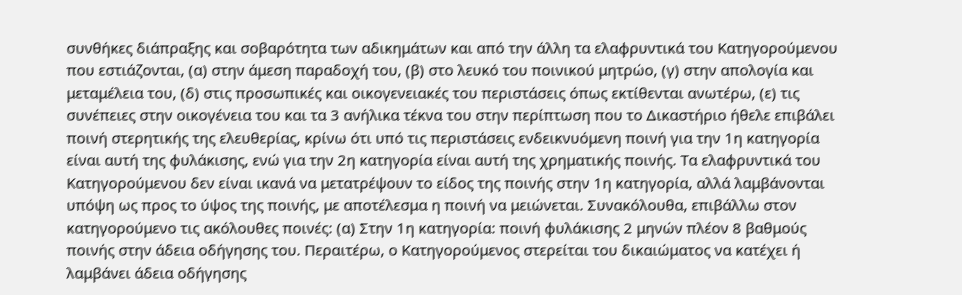συνθήκες διάπραξης και σοβαρότητα των αδικημάτων και από την άλλη τα ελαφρυντικά του Κατηγορούμενου που εστιάζονται, (α) στην άμεση παραδοχή του, (β) στο λευκό του ποινικού μητρώο, (γ) στην απολογία και μεταμέλεια του, (δ) στις προσωπικές και οικογενειακές του περιστάσεις όπως εκτίθενται ανωτέρω, (ε) τις συνέπειες στην οικογένεια του και τα 3 ανήλικα τέκνα του στην περίπτωση που το Δικαστήριο ήθελε επιβάλει ποινή στερητικής της ελευθερίας, κρίνω ότι υπό τις περιστάσεις ενδεικνυόμενη ποινή για την 1η κατηγορία είναι αυτή της φυλάκισης, ενώ για την 2η κατηγορία είναι αυτή της χρηματικής ποινής. Τα ελαφρυντικά του Κατηγορούμενου δεν είναι ικανά να μετατρέψουν το είδος της ποινής στην 1η κατηγορία, αλλά λαμβάνονται υπόψη ως προς το ύψος της ποινής, με αποτέλεσμα η ποινή να μειώνεται. Συνακόλουθα, επιβάλλω στον κατηγορούμενο τις ακόλουθες ποινές: (α) Στην 1η κατηγορία: ποινή φυλάκισης 2 μηνών πλέον 8 βαθμούς ποινής στην άδεια οδήγησης του. Περαιτέρω, ο Κατηγορούμενος στερείται του δικαιώματος να κατέχει ή λαμβάνει άδεια οδήγησης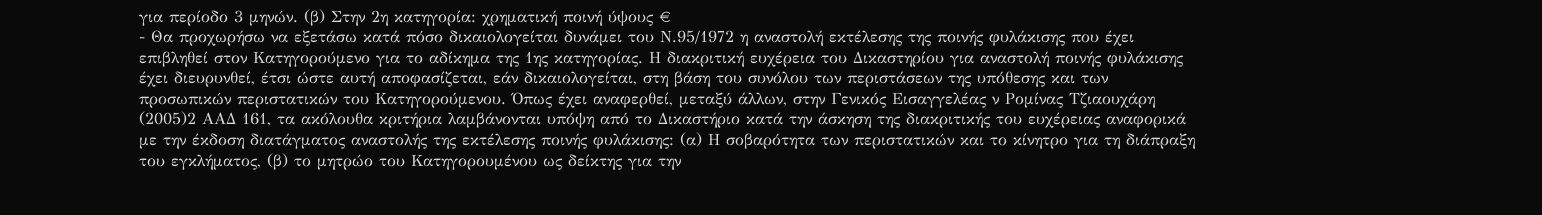για περίοδο 3 μηνών. (β) Στην 2η κατηγορία: χρηματική ποινή ύψους €
- Θα προχωρήσω να εξετάσω κατά πόσο δικαιολογείται δυνάμει του Ν.95/1972 η αναστολή εκτέλεσης της ποινής φυλάκισης που έχει επιβληθεί στον Κατηγορούμενο για το αδίκημα της 1ης κατηγορίας. Η διακριτική ευχέρεια του Δικαστηρίου για αναστολή ποινής φυλάκισης έχει διευρυνθεί, έτσι ώστε αυτή αποφασίζεται, εάν δικαιολογείται, στη βάση του συνόλου των περιστάσεων της υπόθεσης και των προσωπικών περιστατικών του Κατηγορούμενου. Όπως έχει αναφερθεί, μεταξύ άλλων, στην Γενικός Εισαγγελέας ν Ρομίνας Τζιαουχάρη
(2005)2 ΑΑΔ 161, τα ακόλουθα κριτήρια λαμβάνονται υπόψη από το Δικαστήριο κατά την άσκηση της διακριτικής του ευχέρειας αναφορικά με την έκδοση διατάγματος αναστολής της εκτέλεσης ποινής φυλάκισης: (α) Η σοβαρότητα των περιστατικών και το κίνητρο για τη διάπραξη του εγκλήματος, (β) το μητρώο του Κατηγορουμένου ως δείκτης για την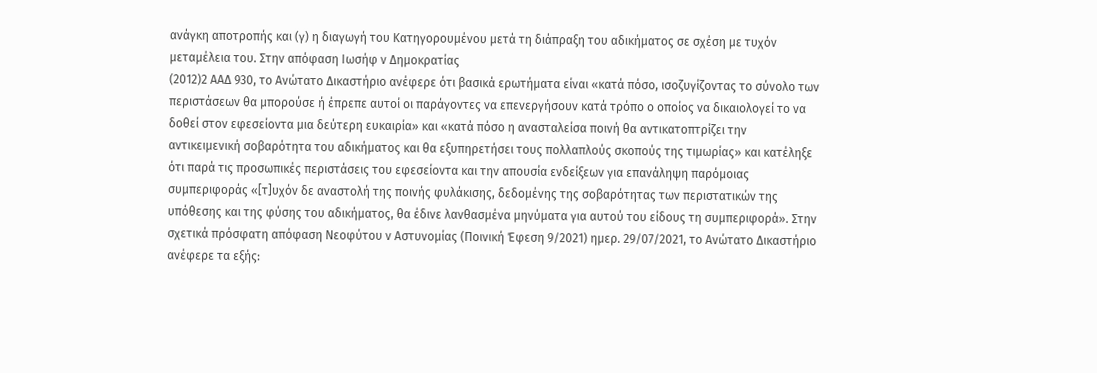ανάγκη αποτροπής και (γ) η διαγωγή του Κατηγορουμένου μετά τη διάπραξη του αδικήματος σε σχέση με τυχόν μεταμέλεια του. Στην απόφαση Ιωσήφ ν Δημοκρατίας
(2012)2 ΑΑΔ 930, το Ανώτατο Δικαστήριο ανέφερε ότι βασικά ερωτήματα είναι «κατά πόσο, ισοζυγίζοντας το σύνολο των περιστάσεων θα μπορούσε ή έπρεπε αυτοί οι παράγοντες να επενεργήσουν κατά τρόπο ο οποίος να δικαιολογεί το να δοθεί στον εφεσείοντα μια δεύτερη ευκαιρία» και «κατά πόσο η ανασταλείσα ποινή θα αντικατοπτρίζει την αντικειμενική σοβαρότητα του αδικήματος και θα εξυπηρετήσει τους πολλαπλούς σκοπούς της τιμωρίας» και κατέληξε ότι παρά τις προσωπικές περιστάσεις του εφεσείοντα και την απουσία ενδείξεων για επανάληψη παρόμοιας συμπεριφοράς «[τ]υχόν δε αναστολή της ποινής φυλάκισης, δεδομένης της σοβαρότητας των περιστατικών της υπόθεσης και της φύσης του αδικήματος, θα έδινε λανθασμένα μηνύματα για αυτού του είδους τη συμπεριφορά». Στην σχετικά πρόσφατη απόφαση Νεοφύτου ν Αστυνομίας (Ποινική Έφεση 9/2021) ημερ. 29/07/2021, το Ανώτατο Δικαστήριο ανέφερε τα εξής: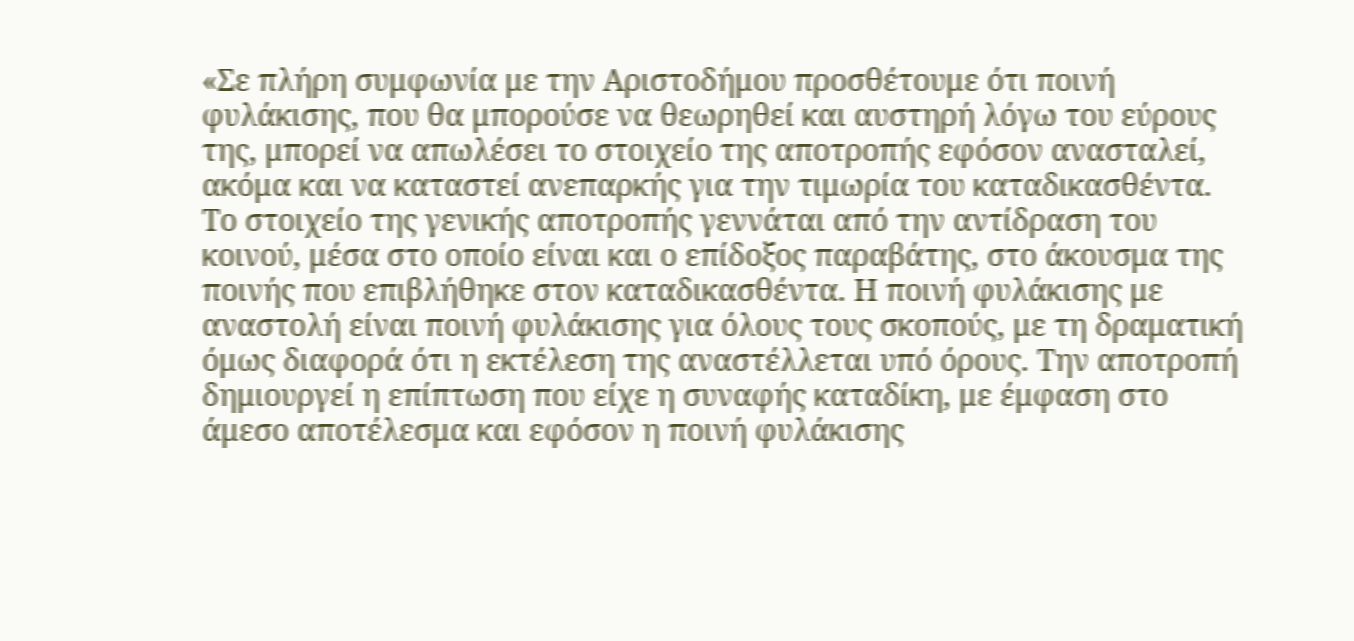«Σε πλήρη συμφωνία με την Αριστοδήμου προσθέτουμε ότι ποινή φυλάκισης, που θα μπορούσε να θεωρηθεί και αυστηρή λόγω του εύρους της, μπορεί να απωλέσει το στοιχείο της αποτροπής εφόσον ανασταλεί, ακόμα και να καταστεί ανεπαρκής για την τιμωρία του καταδικασθέντα. Το στοιχείο της γενικής αποτροπής γεννάται από την αντίδραση του κοινού, μέσα στο οποίο είναι και ο επίδοξος παραβάτης, στο άκουσμα της ποινής που επιβλήθηκε στον καταδικασθέντα. Η ποινή φυλάκισης με αναστολή είναι ποινή φυλάκισης για όλους τους σκοπούς, με τη δραματική όμως διαφορά ότι η εκτέλεση της αναστέλλεται υπό όρους. Την αποτροπή δημιουργεί η επίπτωση που είχε η συναφής καταδίκη, με έμφαση στο άμεσο αποτέλεσμα και εφόσον η ποινή φυλάκισης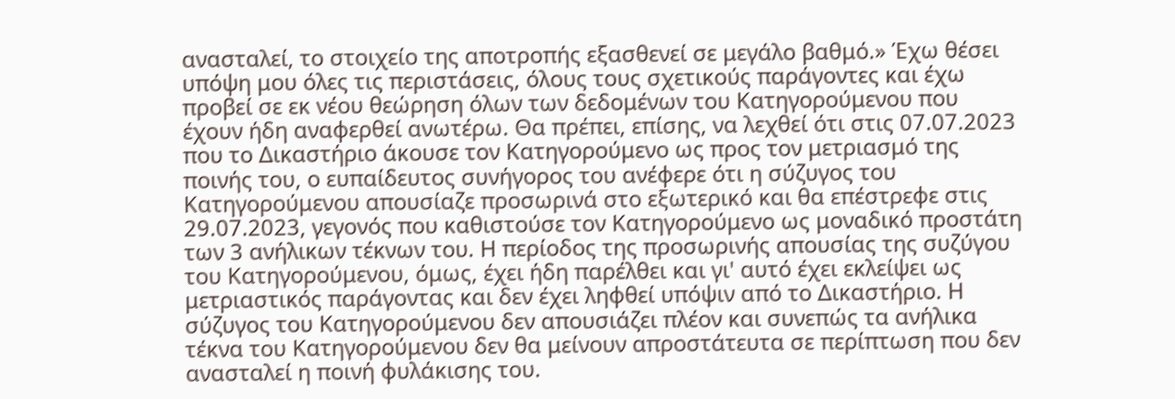ανασταλεί, το στοιχείο της αποτροπής εξασθενεί σε μεγάλο βαθμό.» Έχω θέσει υπόψη μου όλες τις περιστάσεις, όλους τους σχετικούς παράγοντες και έχω προβεί σε εκ νέου θεώρηση όλων των δεδομένων του Κατηγορούμενου που έχουν ήδη αναφερθεί ανωτέρω. Θα πρέπει, επίσης, να λεχθεί ότι στις 07.07.2023 που το Δικαστήριο άκουσε τον Κατηγορούμενο ως προς τον μετριασμό της ποινής του, ο ευπαίδευτος συνήγορος του ανέφερε ότι η σύζυγος του Κατηγορούμενου απουσίαζε προσωρινά στο εξωτερικό και θα επέστρεφε στις 29.07.2023, γεγονός που καθιστούσε τον Κατηγορούμενο ως μοναδικό προστάτη των 3 ανήλικων τέκνων του. Η περίοδος της προσωρινής απουσίας της συζύγου του Κατηγορούμενου, όμως, έχει ήδη παρέλθει και γι' αυτό έχει εκλείψει ως μετριαστικός παράγοντας και δεν έχει ληφθεί υπόψιν από το Δικαστήριο. Η σύζυγος του Κατηγορούμενου δεν απουσιάζει πλέον και συνεπώς τα ανήλικα τέκνα του Κατηγορούμενου δεν θα μείνουν απροστάτευτα σε περίπτωση που δεν ανασταλεί η ποινή φυλάκισης του.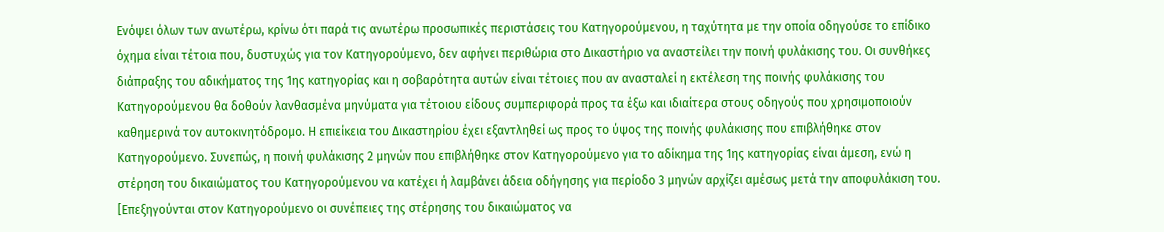Ενόψει όλων των ανωτέρω, κρίνω ότι παρά τις ανωτέρω προσωπικές περιστάσεις του Κατηγορούμενου, η ταχύτητα με την οποία οδηγούσε το επίδικο όχημα είναι τέτοια που, δυστυχώς για τον Κατηγορούμενο, δεν αφήνει περιθώρια στο Δικαστήριο να αναστείλει την ποινή φυλάκισης του. Οι συνθήκες διάπραξης του αδικήματος της 1ης κατηγορίας και η σοβαρότητα αυτών είναι τέτοιες που αν ανασταλεί η εκτέλεση της ποινής φυλάκισης του Κατηγορούμενου θα δοθούν λανθασμένα μηνύματα για τέτοιου είδους συμπεριφορά προς τα έξω και ιδιαίτερα στους οδηγούς που χρησιμοποιούν καθημερινά τον αυτοκινητόδρομο. Η επιείκεια του Δικαστηρίου έχει εξαντληθεί ως προς το ύψος της ποινής φυλάκισης που επιβλήθηκε στον Κατηγορούμενο. Συνεπώς, η ποινή φυλάκισης 2 μηνών που επιβλήθηκε στον Κατηγορούμενο για το αδίκημα της 1ης κατηγορίας είναι άμεση, ενώ η στέρηση του δικαιώματος του Κατηγορούμενου να κατέχει ή λαμβάνει άδεια οδήγησης για περίοδο 3 μηνών αρχίζει αμέσως μετά την αποφυλάκιση του. [Επεξηγούνται στον Κατηγορούμενο οι συνέπειες της στέρησης του δικαιώματος να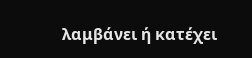λαμβάνει ή κατέχει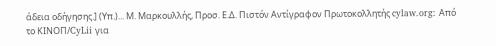άδεια οδήγησης.] (Υπ.)... Μ. Μαρκουλλής, Προσ. Ε.Δ. Πιστόν Αντίγραφον Πρωτοκολλητής cylaw.org: Από το ΚΙΝOΠ/CyLii για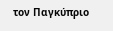τον Παγκύπριο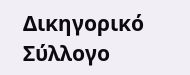Δικηγορικό Σύλλογο